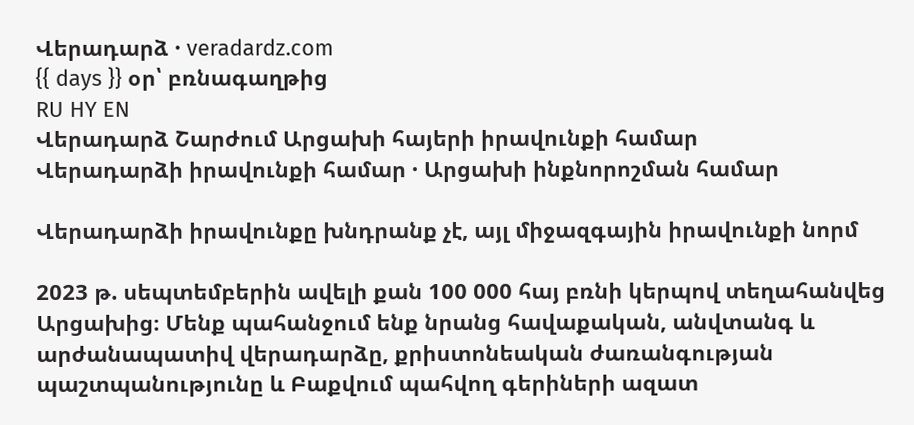Վերադարձ · veradardz.com
{{ days }} օր՝ բռնագաղթից
RU HY EN
Վերադարձ Շարժում Արցախի հայերի իրավունքի համար
Վերադարձի իրավունքի համար · Արցախի ինքնորոշման համար

Վերադարձի իրավունքը խնդրանք չէ, այլ միջազգային իրավունքի նորմ

2023 թ. սեպտեմբերին ավելի քան 100 000 հայ բռնի կերպով տեղահանվեց Արցախից։ Մենք պահանջում ենք նրանց հավաքական, անվտանգ և արժանապատիվ վերադարձը, քրիստոնեական ժառանգության պաշտպանությունը և Բաքվում պահվող գերիների ազատ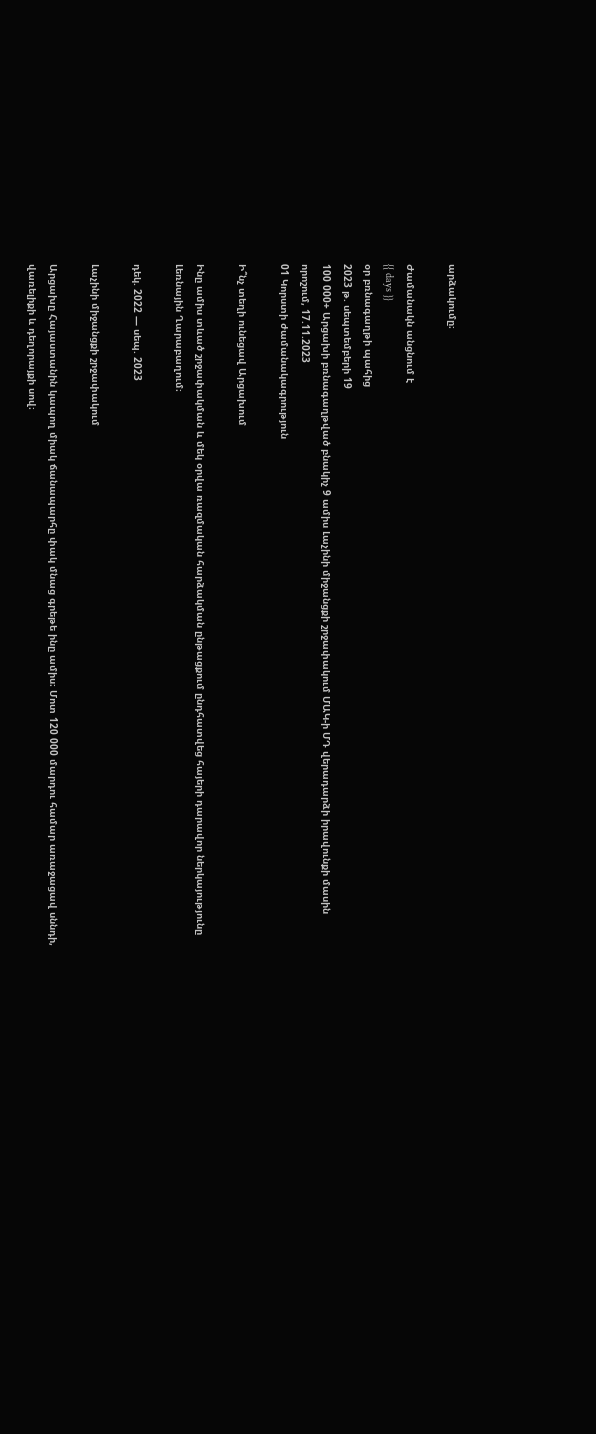արձակումը։

Ժամանակն անցնում է
{{ days }}
օր բռնագաղթի պահից
2023 թ. սեպտեմբերի 19
100 000+ Արցախի բռնագաղթված բնակիչ 9 ամիս Լաչինի միջանցքի շրջափակում ՄԱԿ-ի ՄԴ վերադարձի իրավունքի մասին որոշում, 17.11.2023
01 Կորստի ժամանակագրություն

Ի՞նչ տեղի ունեցավ Արցախում

Ինը ամիս տևած շրջափակման և մեկ օրվա ռազմական հարձակման ընթացքում ընդհատվեց հայերի դարավոր ներկայությունը Լեռնային Ղարաբաղում։

դեկ. 2022 — սեպ. 2023

Լաչինի միջանցքի շրջափակում

Արցախը Հայաստանին կապող միակ ճանապարհը փակ մնաց գրեթե ինը ամիս։ Մոտ 120 000 մարդու համար առաջացավ սննդի, վառելիքի և դեղորայքի սով։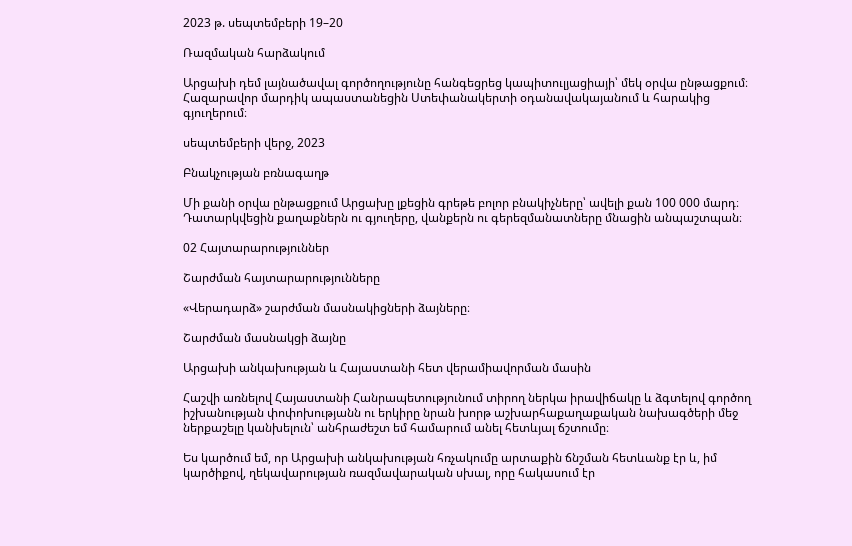2023 թ. սեպտեմբերի 19–20

Ռազմական հարձակում

Արցախի դեմ լայնածավալ գործողությունը հանգեցրեց կապիտուլյացիայի՝ մեկ օրվա ընթացքում։ Հազարավոր մարդիկ ապաստանեցին Ստեփանակերտի օդանավակայանում և հարակից գյուղերում։

սեպտեմբերի վերջ, 2023

Բնակչության բռնագաղթ

Մի քանի օրվա ընթացքում Արցախը լքեցին գրեթե բոլոր բնակիչները՝ ավելի քան 100 000 մարդ։ Դատարկվեցին քաղաքներն ու գյուղերը, վանքերն ու գերեզմանատները մնացին անպաշտպան։

02 Հայտարարություններ

Շարժման հայտարարությունները

«Վերադարձ» շարժման մասնակիցների ձայները։

Շարժման մասնակցի ձայնը

Արցախի անկախության և Հայաստանի հետ վերամիավորման մասին

Հաշվի առնելով Հայաստանի Հանրապետությունում տիրող ներկա իրավիճակը և ձգտելով գործող իշխանության փոփոխությանն ու երկիրը նրան խորթ աշխարհաքաղաքական նախագծերի մեջ ներքաշելը կանխելուն՝ անհրաժեշտ եմ համարում անել հետևյալ ճշտումը։

Ես կարծում եմ, որ Արցախի անկախության հռչակումը արտաքին ճնշման հետևանք էր և, իմ կարծիքով, ղեկավարության ռազմավարական սխալ, որը հակասում էր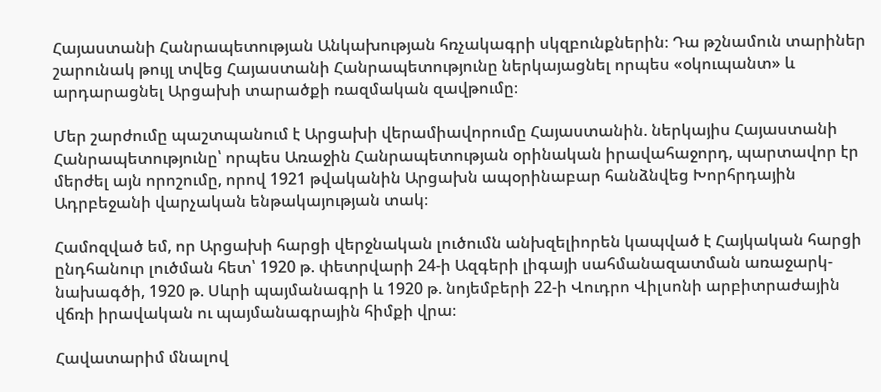Հայաստանի Հանրապետության Անկախության հռչակագրի սկզբունքներին։ Դա թշնամուն տարիներ շարունակ թույլ տվեց Հայաստանի Հանրապետությունը ներկայացնել որպես «օկուպանտ» և արդարացնել Արցախի տարածքի ռազմական զավթումը։

Մեր շարժումը պաշտպանում է Արցախի վերամիավորումը Հայաստանին. ներկայիս Հայաստանի Հանրապետությունը՝ որպես Առաջին Հանրապետության օրինական իրավահաջորդ, պարտավոր էր մերժել այն որոշումը, որով 1921 թվականին Արցախն ապօրինաբար հանձնվեց Խորհրդային Ադրբեջանի վարչական ենթակայության տակ։

Համոզված եմ, որ Արցախի հարցի վերջնական լուծումն անխզելիորեն կապված է Հայկական հարցի ընդհանուր լուծման հետ՝ 1920 թ. փետրվարի 24-ի Ազգերի լիգայի սահմանազատման առաջարկ-նախագծի, 1920 թ. Սևրի պայմանագրի և 1920 թ. նոյեմբերի 22-ի Վուդրո Վիլսոնի արբիտրաժային վճռի իրավական ու պայմանագրային հիմքի վրա։

Հավատարիմ մնալով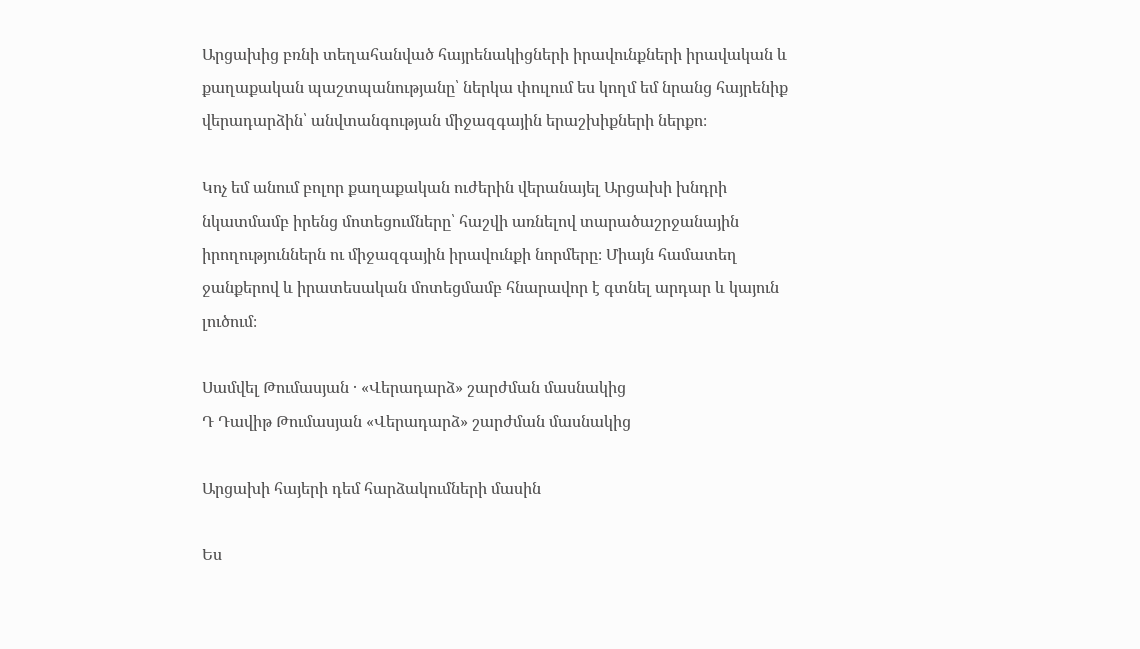Արցախից բռնի տեղահանված հայրենակիցների իրավունքների իրավական և քաղաքական պաշտպանությանը՝ ներկա փուլում ես կողմ եմ նրանց հայրենիք վերադարձին՝ անվտանգության միջազգային երաշխիքների ներքո։

Կոչ եմ անում բոլոր քաղաքական ուժերին վերանայել Արցախի խնդրի նկատմամբ իրենց մոտեցումները՝ հաշվի առնելով տարածաշրջանային իրողություններն ու միջազգային իրավունքի նորմերը։ Միայն համատեղ ջանքերով և իրատեսական մոտեցմամբ հնարավոր է գտնել արդար և կայուն լուծում։

Սամվել Թումասյան · «Վերադարձ» շարժման մասնակից
Դ Դավիթ Թումասյան «Վերադարձ» շարժման մասնակից

Արցախի հայերի դեմ հարձակումների մասին

Ես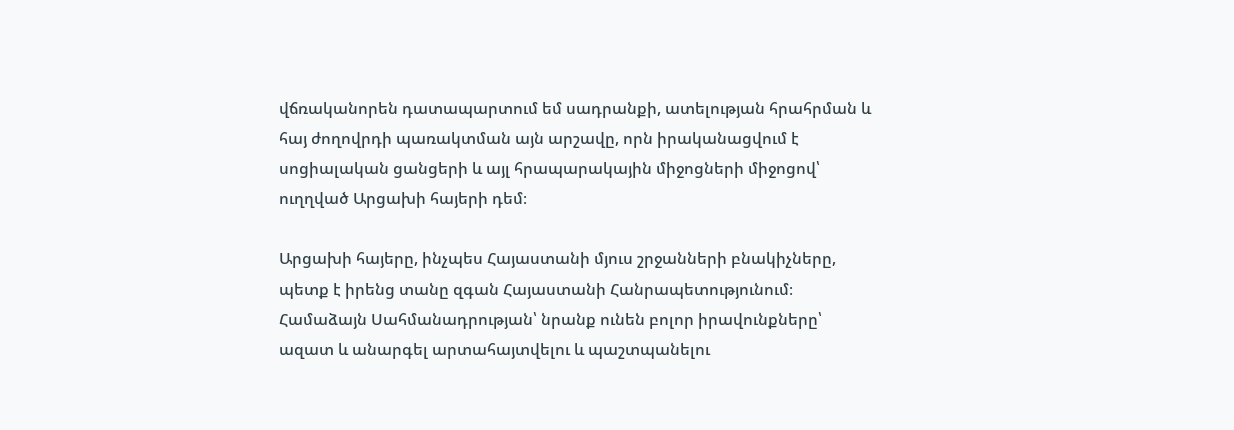վճռականորեն դատապարտում եմ սադրանքի, ատելության հրահրման և հայ ժողովրդի պառակտման այն արշավը, որն իրականացվում է սոցիալական ցանցերի և այլ հրապարակային միջոցների միջոցով՝ ուղղված Արցախի հայերի դեմ։

Արցախի հայերը, ինչպես Հայաստանի մյուս շրջանների բնակիչները, պետք է իրենց տանը զգան Հայաստանի Հանրապետությունում։ Համաձայն Սահմանադրության՝ նրանք ունեն բոլոր իրավունքները՝ ազատ և անարգել արտահայտվելու և պաշտպանելու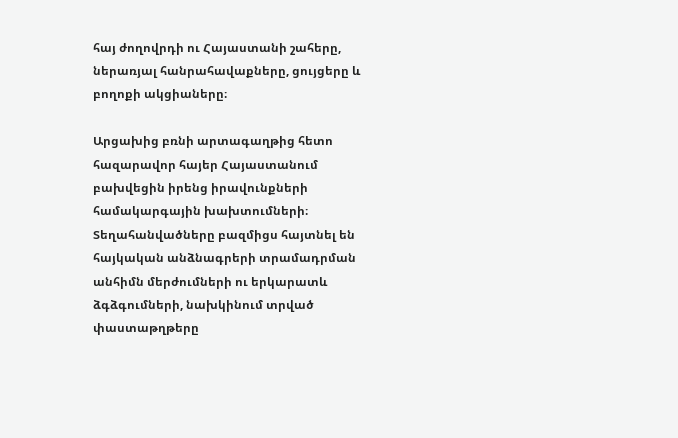հայ ժողովրդի ու Հայաստանի շահերը, ներառյալ հանրահավաքները, ցույցերը և բողոքի ակցիաները։

Արցախից բռնի արտագաղթից հետո հազարավոր հայեր Հայաստանում բախվեցին իրենց իրավունքների համակարգային խախտումների։ Տեղահանվածները բազմիցս հայտնել են հայկական անձնագրերի տրամադրման անհիմն մերժումների ու երկարատև ձգձգումների, նախկինում տրված փաստաթղթերը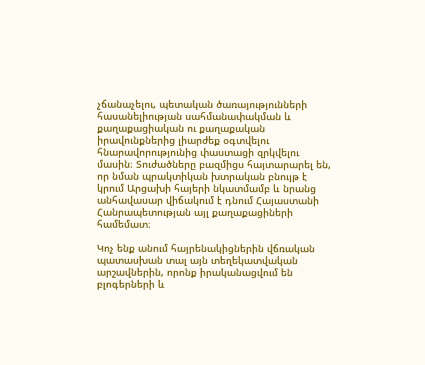չճանաչելու, պետական ծառայությունների հասանելիության սահմանափակման և քաղաքացիական ու քաղաքական իրավունքներից լիարժեք օգտվելու հնարավորությունից փաստացի զրկվելու մասին։ Տուժածները բազմիցս հայտարարել են, որ նման պրակտիկան խտրական բնույթ է կրում Արցախի հայերի նկատմամբ և նրանց անհավասար վիճակում է դնում Հայաստանի Հանրապետության այլ քաղաքացիների համեմատ։

Կոչ ենք անում հայրենակիցներին վճռական պատասխան տալ այն տեղեկատվական արշավներին, որոնք իրականացվում են բլոգերների և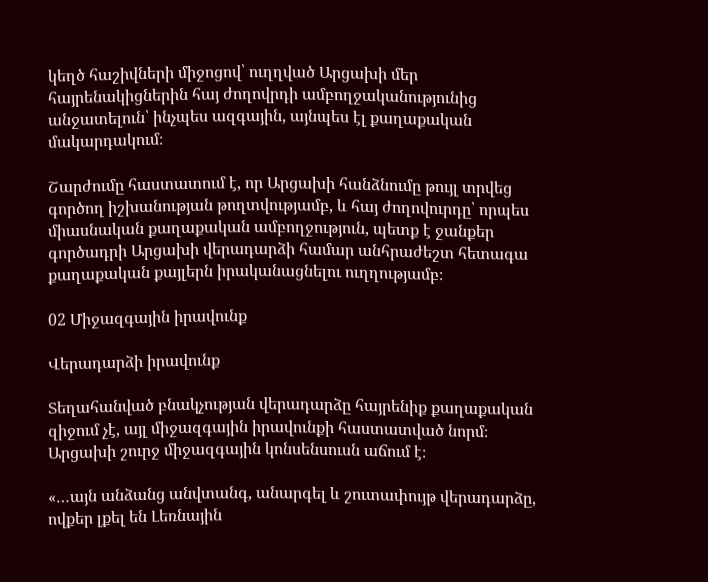կեղծ հաշիվների միջոցով՝ ուղղված Արցախի մեր հայրենակիցներին հայ ժողովրդի ամբողջականությունից անջատելուն՝ ինչպես ազգային, այնպես էլ քաղաքական մակարդակում։

Շարժումը հաստատում է, որ Արցախի հանձնումը թույլ տրվեց գործող իշխանության թողտվությամբ, և հայ ժողովուրդը՝ որպես միասնական քաղաքական ամբողջություն, պետք է ջանքեր գործադրի Արցախի վերադարձի համար անհրաժեշտ հետագա քաղաքական քայլերն իրականացնելու ուղղությամբ։

02 Միջազգային իրավունք

Վերադարձի իրավունք

Տեղահանված բնակչության վերադարձը հայրենիք քաղաքական զիջում չէ, այլ միջազգային իրավունքի հաստատված նորմ։ Արցախի շուրջ միջազգային կոնսենսուսն աճում է։

«…այն անձանց անվտանգ, անարգել և շուտափույթ վերադարձը, ովքեր լքել են Լեռնային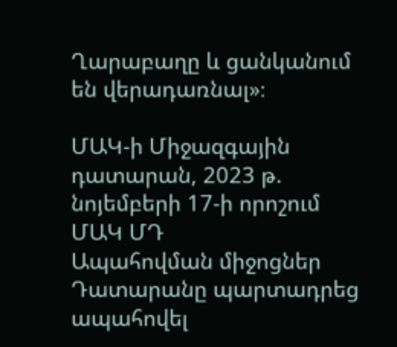Ղարաբաղը և ցանկանում են վերադառնալ»։

ՄԱԿ-ի Միջազգային դատարան, 2023 թ. նոյեմբերի 17-ի որոշում
ՄԱԿ ՄԴ
Ապահովման միջոցներ
Դատարանը պարտադրեց ապահովել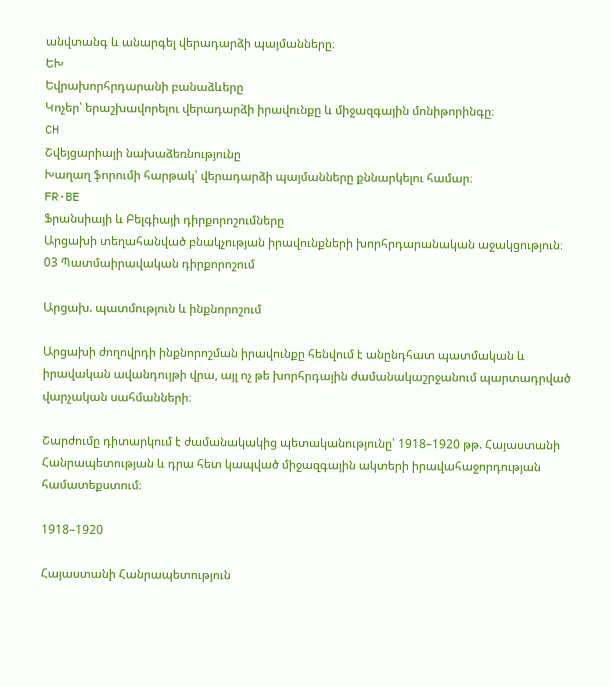անվտանգ և անարգել վերադարձի պայմանները։
ԵԽ
Եվրախորհրդարանի բանաձևերը
Կոչեր՝ երաշխավորելու վերադարձի իրավունքը և միջազգային մոնիթորինգը։
CH
Շվեյցարիայի նախաձեռնությունը
Խաղաղ ֆորումի հարթակ՝ վերադարձի պայմանները քննարկելու համար։
FR·BE
Ֆրանսիայի և Բելգիայի դիրքորոշումները
Արցախի տեղահանված բնակչության իրավունքների խորհրդարանական աջակցություն։
03 Պատմաիրավական դիրքորոշում

Արցախ. պատմություն և ինքնորոշում

Արցախի ժողովրդի ինքնորոշման իրավունքը հենվում է անընդհատ պատմական և իրավական ավանդույթի վրա, այլ ոչ թե խորհրդային ժամանակաշրջանում պարտադրված վարչական սահմանների։

Շարժումը դիտարկում է ժամանակակից պետականությունը՝ 1918–1920 թթ. Հայաստանի Հանրապետության և դրա հետ կապված միջազգային ակտերի իրավահաջորդության համատեքստում։

1918–1920

Հայաստանի Հանրապետություն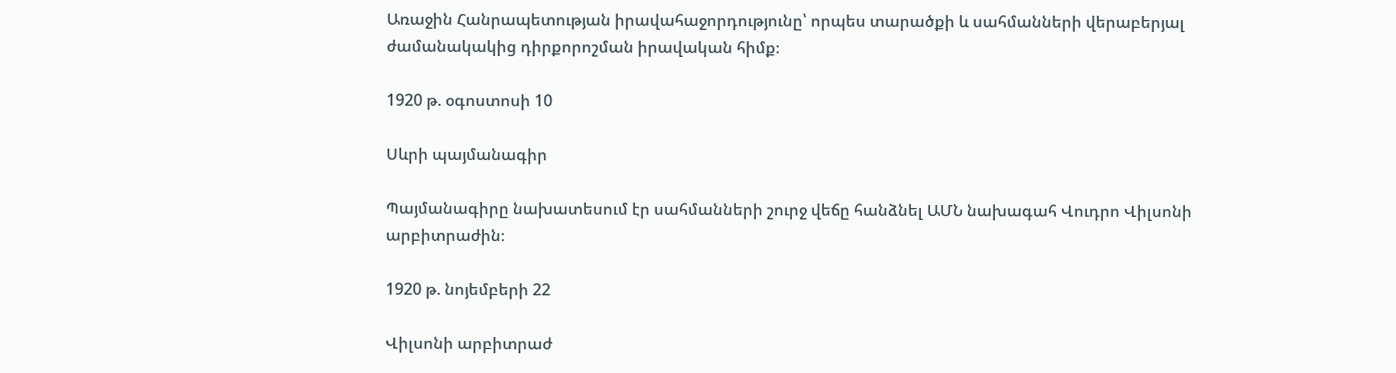Առաջին Հանրապետության իրավահաջորդությունը՝ որպես տարածքի և սահմանների վերաբերյալ ժամանակակից դիրքորոշման իրավական հիմք։

1920 թ. օգոստոսի 10

Սևրի պայմանագիր

Պայմանագիրը նախատեսում էր սահմանների շուրջ վեճը հանձնել ԱՄՆ նախագահ Վուդրո Վիլսոնի արբիտրաժին։

1920 թ. նոյեմբերի 22

Վիլսոնի արբիտրաժ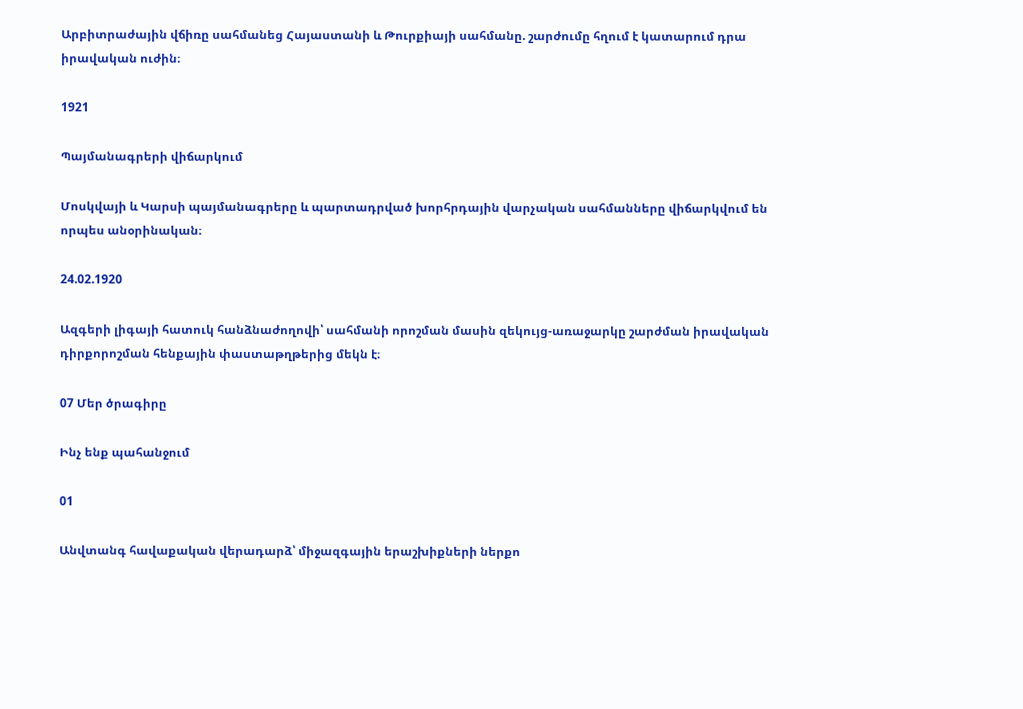Արբիտրաժային վճիռը սահմանեց Հայաստանի և Թուրքիայի սահմանը. շարժումը հղում է կատարում դրա իրավական ուժին։

1921

Պայմանագրերի վիճարկում

Մոսկվայի և Կարսի պայմանագրերը և պարտադրված խորհրդային վարչական սահմանները վիճարկվում են որպես անօրինական։

24.02.1920

Ազգերի լիգայի հատուկ հանձնաժողովի՝ սահմանի որոշման մասին զեկույց-առաջարկը շարժման իրավական դիրքորոշման հենքային փաստաթղթերից մեկն է։

07 Մեր ծրագիրը

Ինչ ենք պահանջում

01

Անվտանգ հավաքական վերադարձ՝ միջազգային երաշխիքների ներքո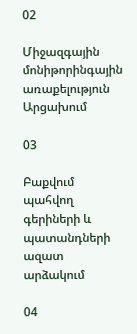02

Միջազգային մոնիթորինգային առաքելություն Արցախում

03

Բաքվում պահվող գերիների և պատանդների ազատ արձակում

04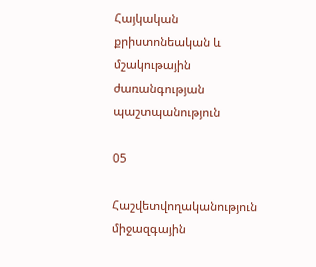Հայկական քրիստոնեական և մշակութային ժառանգության պաշտպանություն

05

Հաշվետվողականություն միջազգային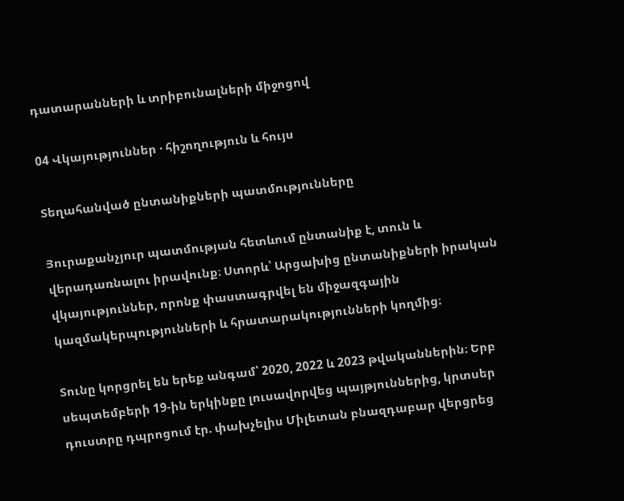դատարանների և տրիբունալների միջոցով

04 Վկայություններ · հիշողություն և հույս

Տեղահանված ընտանիքների պատմությունները

Յուրաքանչյուր պատմության հետևում ընտանիք է, տուն և վերադառնալու իրավունք։ Ստորև՝ Արցախից ընտանիքների իրական վկայություններ, որոնք փաստագրվել են միջազգային կազմակերպությունների և հրատարակությունների կողմից։

Տունը կորցրել են երեք անգամ՝ 2020, 2022 և 2023 թվականներին։ Երբ սեպտեմբերի 19-ին երկինքը լուսավորվեց պայթյուններից, կրտսեր դուստրը դպրոցում էր. փախչելիս Միլետան բնազդաբար վերցրեց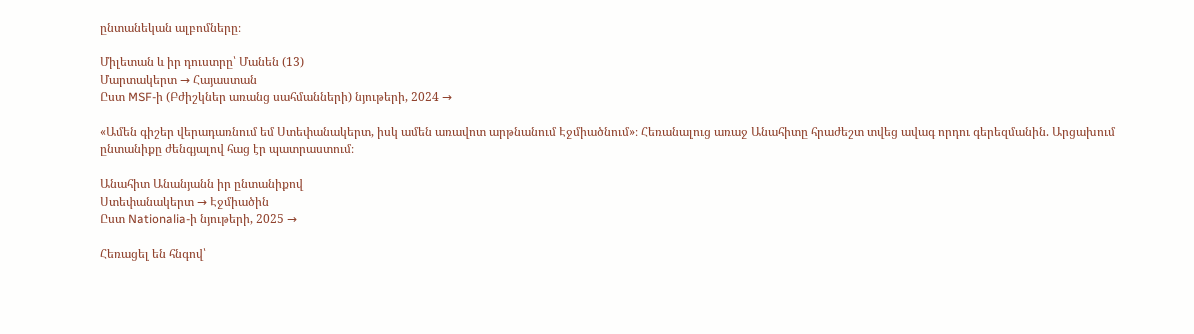ընտանեկան ալբոմները։

Միլետան և իր դուստրը՝ Մանեն (13)
Մարտակերտ → Հայաստան
Ըստ MSF-ի (Բժիշկներ առանց սահմանների) նյութերի, 2024 →

«Ամեն գիշեր վերադառնում եմ Ստեփանակերտ, իսկ ամեն առավոտ արթնանում Էջմիածնում»։ Հեռանալուց առաջ Անահիտը հրաժեշտ տվեց ավագ որդու գերեզմանին. Արցախում ընտանիքը ժենգյալով հաց էր պատրաստում։

Անահիտ Անանյանն իր ընտանիքով
Ստեփանակերտ → Էջմիածին
Ըստ Nationalia-ի նյութերի, 2025 →

Հեռացել են հնգով՝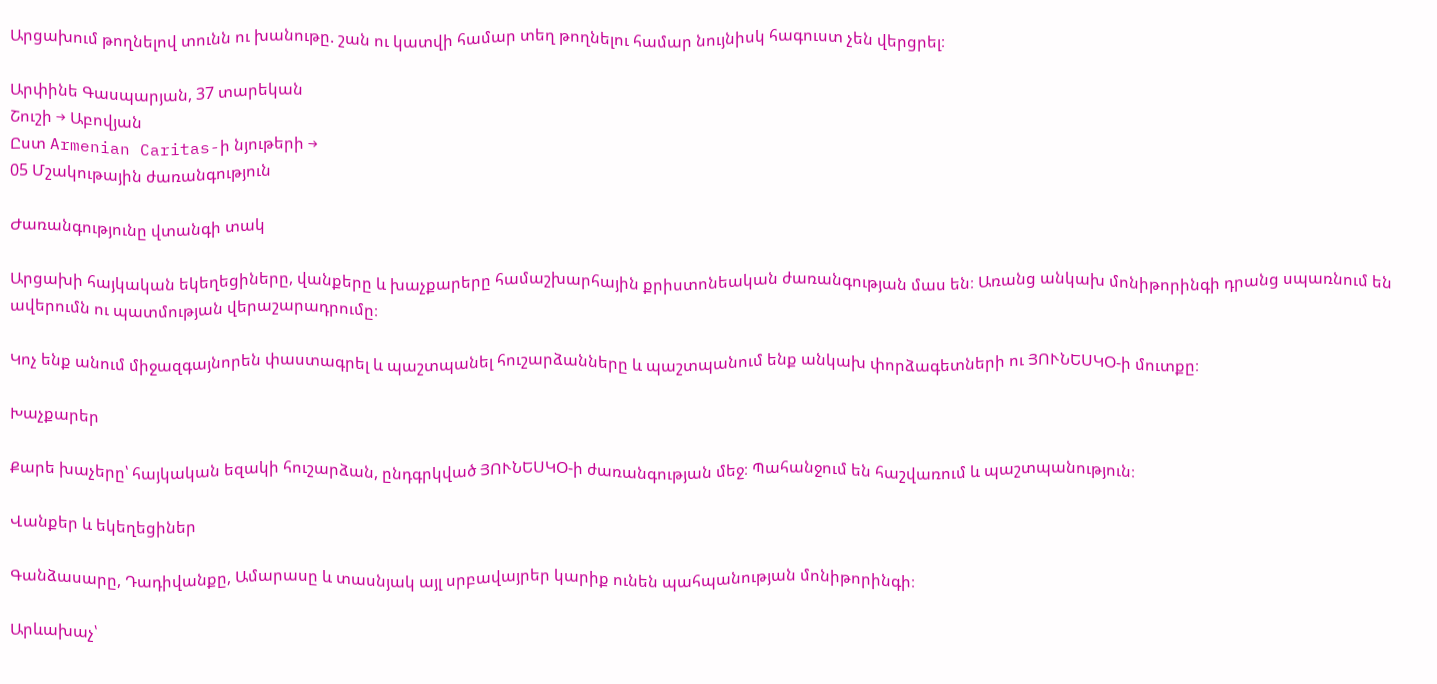Արցախում թողնելով տունն ու խանութը. շան ու կատվի համար տեղ թողնելու համար նույնիսկ հագուստ չեն վերցրել։

Արփինե Գասպարյան, 37 տարեկան
Շուշի → Աբովյան
Ըստ Armenian Caritas-ի նյութերի →
05 Մշակութային ժառանգություն

Ժառանգությունը վտանգի տակ

Արցախի հայկական եկեղեցիները, վանքերը և խաչքարերը համաշխարհային քրիստոնեական ժառանգության մաս են։ Առանց անկախ մոնիթորինգի դրանց սպառնում են ավերումն ու պատմության վերաշարադրումը։

Կոչ ենք անում միջազգայնորեն փաստագրել և պաշտպանել հուշարձանները և պաշտպանում ենք անկախ փորձագետների ու ՅՈՒՆԵՍԿՕ-ի մուտքը։

Խաչքարեր

Քարե խաչերը՝ հայկական եզակի հուշարձան, ընդգրկված ՅՈՒՆԵՍԿՕ-ի ժառանգության մեջ։ Պահանջում են հաշվառում և պաշտպանություն։

Վանքեր և եկեղեցիներ

Գանձասարը, Դադիվանքը, Ամարասը և տասնյակ այլ սրբավայրեր կարիք ունեն պահպանության մոնիթորինգի։

Արևախաչ՝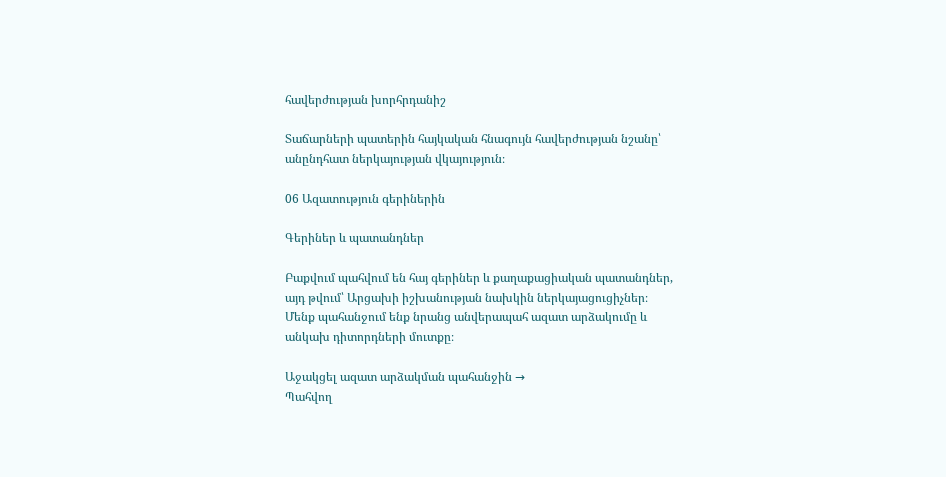հավերժության խորհրդանիշ

Տաճարների պատերին հայկական հնագույն հավերժության նշանը՝ անընդհատ ներկայության վկայություն։

06 Ազատություն գերիներին

Գերիներ և պատանդներ

Բաքվում պահվում են հայ գերիներ և քաղաքացիական պատանդներ, այդ թվում՝ Արցախի իշխանության նախկին ներկայացուցիչներ։ Մենք պահանջում ենք նրանց անվերապահ ազատ արձակումը և անկախ դիտորդների մուտքը։

Աջակցել ազատ արձակման պահանջին →
Պահվող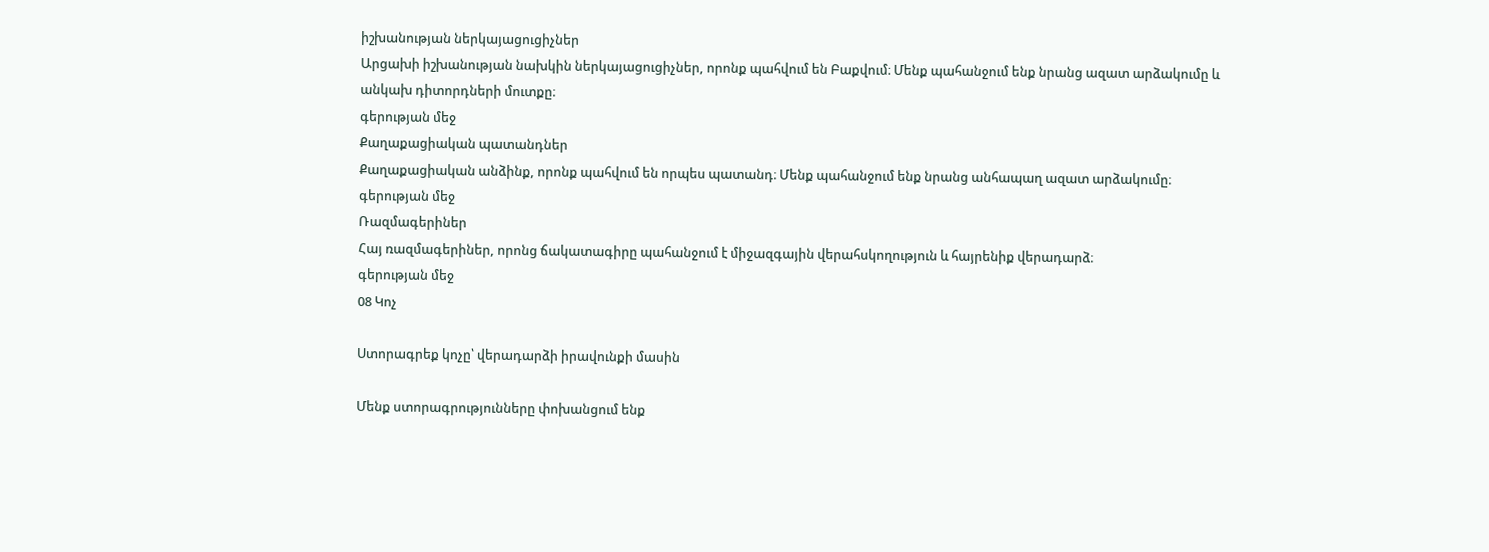իշխանության ներկայացուցիչներ
Արցախի իշխանության նախկին ներկայացուցիչներ, որոնք պահվում են Բաքվում։ Մենք պահանջում ենք նրանց ազատ արձակումը և անկախ դիտորդների մուտքը։
գերության մեջ
Քաղաքացիական պատանդներ
Քաղաքացիական անձինք, որոնք պահվում են որպես պատանդ։ Մենք պահանջում ենք նրանց անհապաղ ազատ արձակումը։
գերության մեջ
Ռազմագերիներ
Հայ ռազմագերիներ, որոնց ճակատագիրը պահանջում է միջազգային վերահսկողություն և հայրենիք վերադարձ։
գերության մեջ
08 Կոչ

Ստորագրեք կոչը՝ վերադարձի իրավունքի մասին

Մենք ստորագրությունները փոխանցում ենք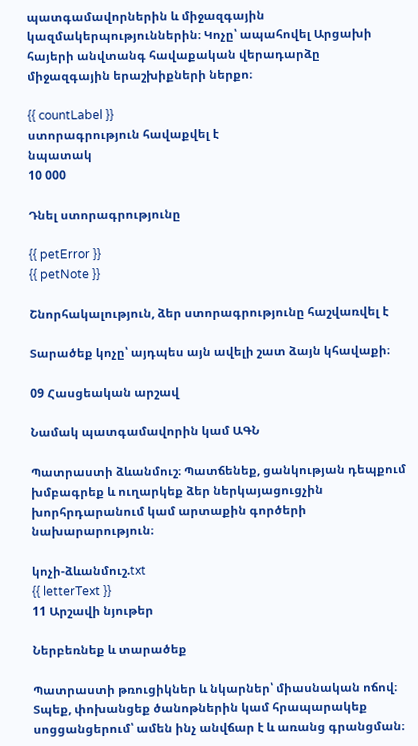պատգամավորներին և միջազգային կազմակերպություններին։ Կոչը՝ ապահովել Արցախի հայերի անվտանգ հավաքական վերադարձը միջազգային երաշխիքների ներքո։

{{ countLabel }}
ստորագրություն հավաքվել է
նպատակ
10 000

Դնել ստորագրությունը

{{ petError }}
{{ petNote }}

Շնորհակալություն, ձեր ստորագրությունը հաշվառվել է

Տարածեք կոչը՝ այդպես այն ավելի շատ ձայն կհավաքի։

09 Հասցեական արշավ

Նամակ պատգամավորին կամ ԱԳՆ

Պատրաստի ձևանմուշ։ Պատճենեք, ցանկության դեպքում խմբագրեք և ուղարկեք ձեր ներկայացուցչին խորհրդարանում կամ արտաքին գործերի նախարարություն։

կոչի-ձևանմուշ.txt
{{ letterText }}
11 Արշավի նյութեր

Ներբեռնեք և տարածեք

Պատրաստի թռուցիկներ և նկարներ՝ միասնական ոճով։ Տպեք, փոխանցեք ծանոթներին կամ հրապարակեք սոցցանցերում՝ ամեն ինչ անվճար է և առանց գրանցման։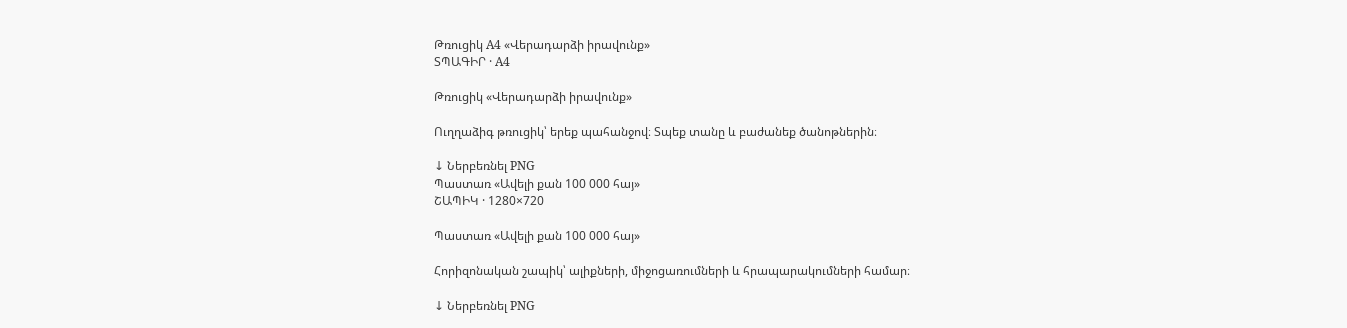Թռուցիկ A4 «Վերադարձի իրավունք»
ՏՊԱԳԻՐ · A4

Թռուցիկ «Վերադարձի իրավունք»

Ուղղաձիգ թռուցիկ՝ երեք պահանջով։ Տպեք տանը և բաժանեք ծանոթներին։

↓ Ներբեռնել PNG
Պաստառ «Ավելի քան 100 000 հայ»
ՇԱՊԻԿ · 1280×720

Պաստառ «Ավելի քան 100 000 հայ»

Հորիզոնական շապիկ՝ ալիքների, միջոցառումների և հրապարակումների համար։

↓ Ներբեռնել PNG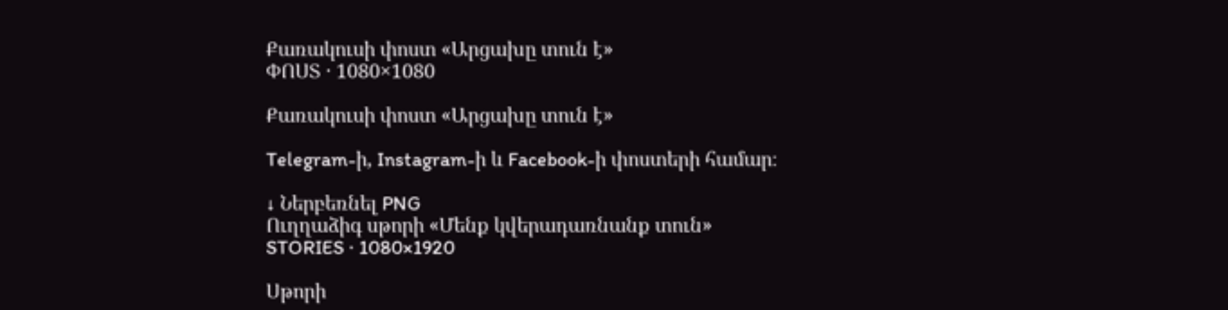Քառակուսի փոստ «Արցախը տուն է»
ՓՈՍՏ · 1080×1080

Քառակուսի փոստ «Արցախը տուն է»

Telegram-ի, Instagram-ի և Facebook-ի փոստերի համար։

↓ Ներբեռնել PNG
Ուղղաձիգ սթորի «Մենք կվերադառնանք տուն»
STORIES · 1080×1920

Սթորի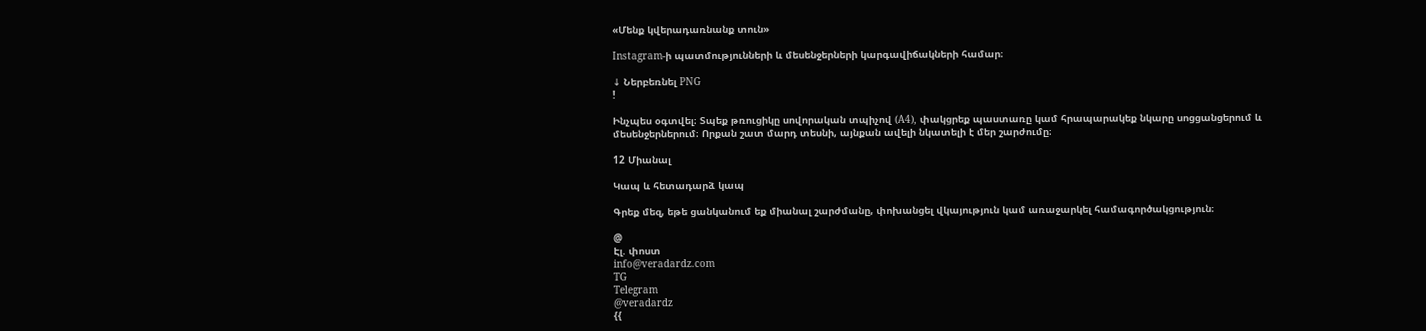«Մենք կվերադառնանք տուն»

Instagram-ի պատմությունների և մեսենջերների կարգավիճակների համար։

↓ Ներբեռնել PNG
!

Ինչպես օգտվել։ Տպեք թռուցիկը սովորական տպիչով (A4), փակցրեք պաստառը կամ հրապարակեք նկարը սոցցանցերում և մեսենջերներում։ Որքան շատ մարդ տեսնի, այնքան ավելի նկատելի է մեր շարժումը։

12 Միանալ

Կապ և հետադարձ կապ

Գրեք մեզ, եթե ցանկանում եք միանալ շարժմանը, փոխանցել վկայություն կամ առաջարկել համագործակցություն։

@
Էլ. փոստ
info@veradardz.com
TG
Telegram
@veradardz
{{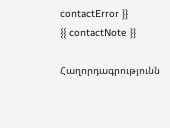contactError }}
{{ contactNote }}

Հաղորդագրությունն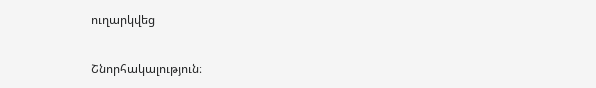ուղարկվեց

Շնորհակալություն։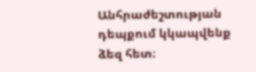Անհրաժեշտության դեպքում կկապվենք ձեզ հետ։